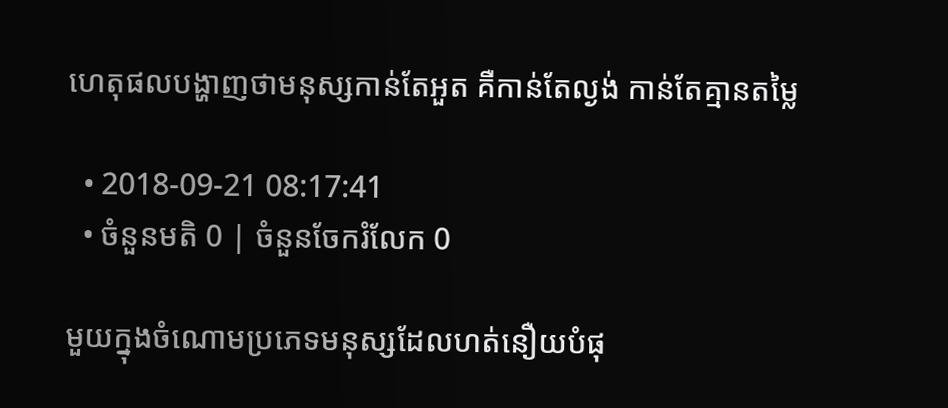ហេតុផលបង្ហាញថាមនុស្សកាន់តែអួត គឺកាន់តែល្ងង់ កាន់តែគ្មានតម្លៃ

  • 2018-09-21 08:17:41
  • ចំនួនមតិ 0 | ចំនួនចែករំលែក 0

មួយក្នុងចំណោមប្រភេទមនុស្សដែលហត់នឿយបំផុ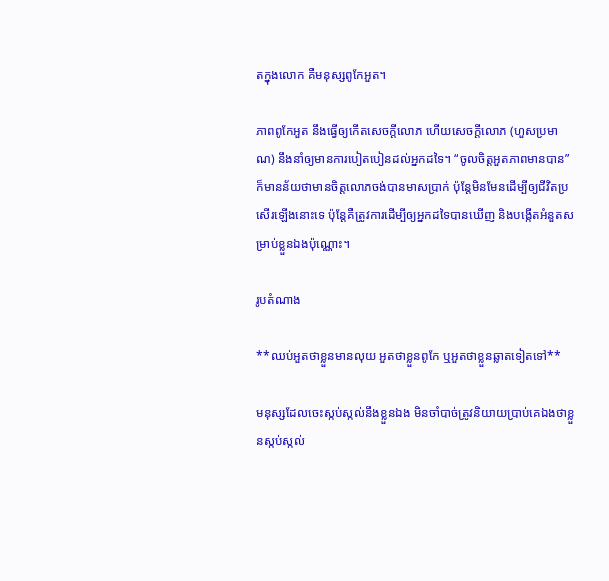តក្នុងលោក គឺមនុស្សពូកែអួត។

ភាពពូកែអួត នឹងធ្វើឲ្យកើតសេចក្ដីលោភ ហើយសេចក្ដីលោភ (ហួសប្រមាណ) នឹងនាំឲ្យមានការបៀតបៀនដល់អ្នកដទៃ។ “ចូលចិត្តអួតភាពមានបាន” ក៏មានន័យថាមានចិត្តលោភចង់បានមាសប្រាក់ ប៉ុន្តែមិនមែនដើម្បីឲ្យជីវិតប្រសើរឡើងនោះទេ ប៉ុន្តែគឺត្រូវការដើម្បីឲ្យអ្នកដទៃបានឃើញ និងបង្កើតអំនួតសម្រាប់ខ្លួនឯងប៉ុណ្ណោះ។

រូបតំណាង

**ឈប់អួតថាខ្លួនមានលុយ អួតថាខ្លួនពូកែ ឬអួតថាខ្លួនឆ្លាតទៀតទៅ**

មនុស្សដែលចេះស្កប់ស្កល់នឹងខ្លួនឯង មិនចាំបាច់ត្រូវនិយាយប្រាប់គេឯងថាខ្លួនស្កប់ស្កល់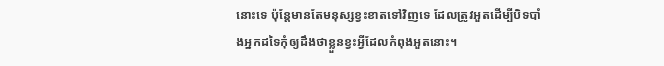នោះទេ ប៉ុន្តែមានតែមនុស្សខ្វះខាតទៅវិញទេ ដែលត្រូវអួតដើម្បីបិទបាំងអ្នកដទៃកុំឲ្យដឹងថាខ្លួនខ្វះអ្វីដែលកំពុងអួតនោះ។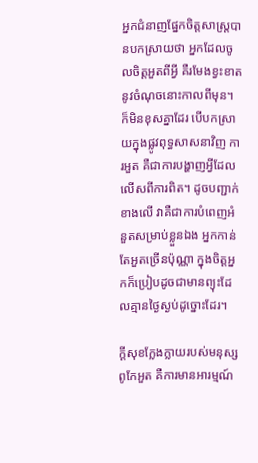អ្នកជំនាញផ្នែកចិត្តសាស្ត្របានបកស្រាយថា អ្នកដែលចូលចិត្តអួតពីអ្វី គឺរមែងខ្វះខាតនូវចំណុចនោះកាលពីមុន។ ក៏មិនខុសគ្នាដែរ បើបកស្រាយក្នុងផ្លូវពុទ្ធសាសនាវិញ ការអួត គឺជាការបង្ហាញអ្វីដែលលើសពីការពិត។ ដូចបញ្ជាក់ខាងលើ វាគឺជាការបំពេញអំនួតសម្រាប់ខ្លួនឯង អ្នកកាន់តែអួតច្រើនប៉ុណ្ណា ក្នុងចិត្តអ្នកក៏ប្រៀបដូចជាមានព្យុះដែលគ្មានថ្ងៃស្ងប់ដូច្នោះដែរ។

ក្ដីសុខក្លែងក្លាយរបស់មនុស្សពូកែអួត គឺការមានអារម្មណ៍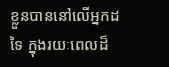ខ្លួនបាននៅលើអ្នកដទៃ ក្នុងរយៈពេលដ៏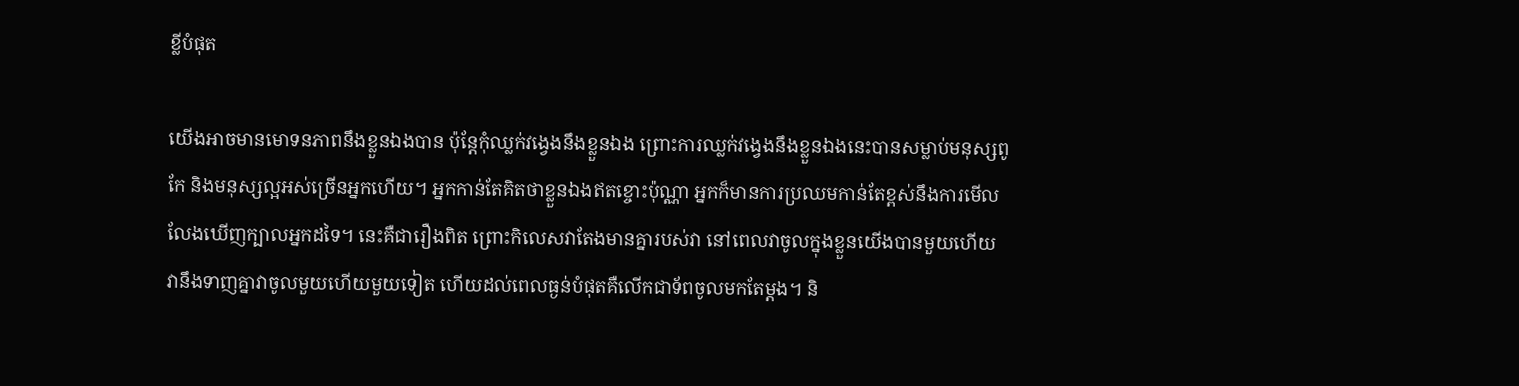ខ្លីបំផុត

យើងអាចមានមោទនភាពនឹងខ្លួនឯងបាន ប៉ុន្តែកុំឈ្លក់វង្វេងនឹងខ្លួនឯង ព្រោះការឈ្លក់វង្វេងនឹងខ្លួនឯងនេះបានសម្លាប់មនុស្សពូកែ និងមនុស្សល្អអស់ច្រើនអ្នកហើយ។ អ្នកកាន់តែគិតថាខ្លួនឯងឥតខ្ចោះប៉ុណ្ណា អ្នកក៏មានការប្រឈមកាន់តែខ្ពស់នឹងការមើលលែងឃើញក្បាលអ្នកដទៃ។ នេះគឺជារឿងពិត ព្រោះកិលេសវាតែងមានគ្នារបស់វា នៅពេលវាចូលក្នុងខ្លួនយើងបានមួយហើយ វានឹងទាញគ្នាវាចូលមួយហើយមួយទៀត ហើយដល់ពេលធ្ងន់បំផុតគឺលើកជាទ័ពចូលមកតែម្ដង។ និ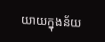យាយក្នុងន័យ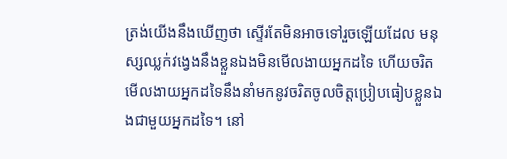ត្រង់យើងនឹងឃើញថា ស្ទើរតែមិនអាចទៅរួចឡើយដែល មនុស្សឈ្លក់វង្វេងនឹងខ្លួនឯងមិនមើលងាយអ្នកដទៃ ហើយចរិតមើលងាយអ្នកដទៃនឹងនាំមកនូវចរិតចូលចិត្តប្រៀបធៀបខ្លួនឯងជាមួយអ្នកដទៃ។ នៅ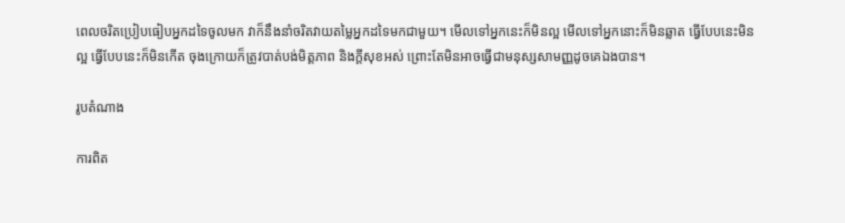ពេលចរិតប្រៀបធៀបអ្នកដទៃចូលមក វាក៏នឹងនាំចរិតវាយតម្លៃអ្នកដទៃមកជាមួយ។ មើលទៅអ្នកនេះក៏មិនល្អ មើលទៅអ្នកនោះក៏មិនឆ្លាត ធ្វើបែបនេះមិនល្អ ធ្វើបែបនេះក៏មិនកើត ចុងក្រោយក៏ត្រូវបាត់បង់មិត្តភាព និងក្ដីសុខអស់ ព្រោះតែមិនអាចធ្វើជាមនុស្សសាមញ្ញដូចគេឯងបាន។

រូបតំណាង

ការពិត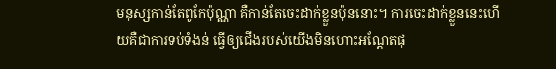មនុស្សកាន់តែពូកែប៉ុណ្ណា គឺកាន់តែចេះដាក់ខ្លួនប៉ុននោះ។ ការចេះដាក់ខ្លួននេះហើយគឺជាការទប់ទំងន់ ធ្វើឲ្យជើងរបស់យើងមិនហោះអណ្ដែតផុ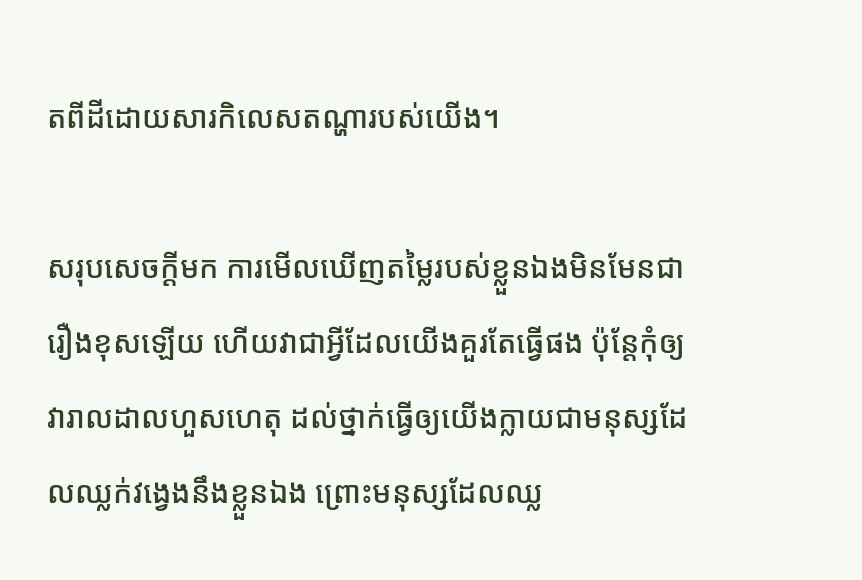តពីដីដោយសារកិលេសតណ្ហារបស់យើង។

សរុបសេចក្ដីមក ការមើលឃើញតម្លៃរបស់ខ្លួនឯងមិនមែនជារឿងខុសឡើយ ហើយវាជាអ្វីដែលយើងគួរតែធ្វើផង ប៉ុន្តែកុំឲ្យវារាលដាលហួសហេតុ ដល់ថ្នាក់ធ្វើឲ្យយើងក្លាយជាមនុស្សដែលឈ្លក់វង្វេងនឹងខ្លួនឯង ព្រោះមនុស្សដែលឈ្ល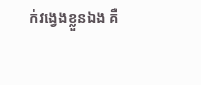ក់វង្វេងខ្លួនឯង គឺ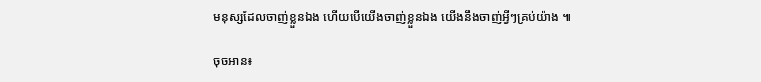មនុស្សដែលចាញ់ខ្លួនឯង ហើយបើយើងចាញ់ខ្លួនឯង យើងនឹងចាញ់អ្វីៗគ្រប់យ៉ាង ៕

ចុចអាន៖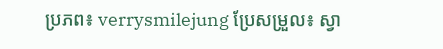ប្រភព៖ verrysmilejung ប្រែសម្រួល៖ ស្វា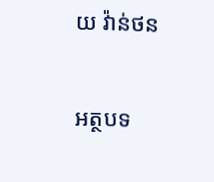យ វ៉ាន់ថន

អត្ថបទ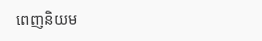ពេញនិយម